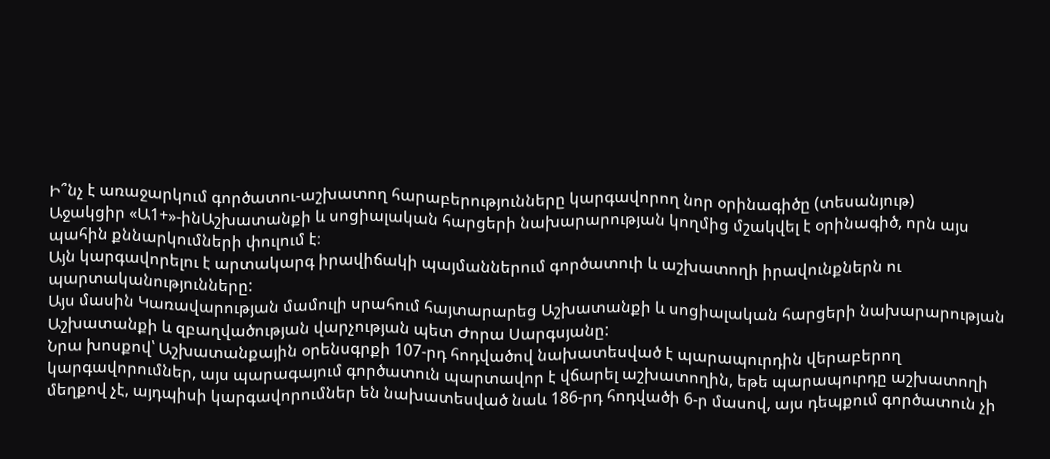Ի՞նչ է առաջարկում գործատու-աշխատող հարաբերությունները կարգավորող նոր օրինագիծը (տեսանյութ)
Աջակցիր «Ա1+»-ինԱշխատանքի և սոցիալական հարցերի նախարարության կողմից մշակվել է օրինագիծ, որն այս պահին քննարկումների փուլում է։
Այն կարգավորելու է արտակարգ իրավիճակի պայմաններում գործատուի և աշխատողի իրավունքներն ու պարտականությունները:
Այս մասին Կառավարության մամուլի սրահում հայտարարեց Աշխատանքի և սոցիալական հարցերի նախարարության Աշխատանքի և զբաղվածության վարչության պետ Ժորա Սարգսյանը:
Նրա խոսքով՝ Աշխատանքային օրենսգրքի 107-րդ հոդվածով նախատեսված է պարապուրդին վերաբերող կարգավորումներ, այս պարագայում գործատուն պարտավոր է վճարել աշխատողին, եթե պարապուրդը աշխատողի մեղքով չէ, այդպիսի կարգավորումներ են նախատեսված նաև 186-րդ հոդվածի 6-ր մասով, այս դեպքում գործատուն չի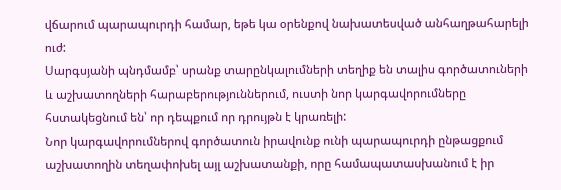վճարում պարապուրդի համար, եթե կա օրենքով նախատեսված անհաղթահարելի ուժ:
Սարգսյանի պնդմամբ՝ սրանք տարընկալումների տեղիք են տալիս գործատուների և աշխատողների հարաբերություններում, ուստի նոր կարգավորումները հստակեցնում են՝ որ դեպքում որ դրույթն է կրառելի:
Նոր կարգավորումներով գործատուն իրավունք ունի պարապուրդի ընթացքում աշխատողին տեղափոխել այլ աշխատանքի, որը համապատասխանում է իր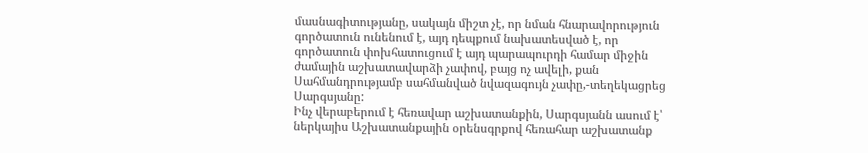մասնագիտությանը, սակայն միշտ չէ, որ նման հնարավորություն գործատուն ունենում է, այդ դեպքում նախատեսված է, որ գործատուն փոխհատուցում է այդ պարապուրդի համար միջին ժամային աշխատավարձի չափով, բայց ոչ ավելի, քան Սահմանդրությամբ սահմանված նվազագույն չափը,-տեղեկացրեց Սարգսյանը:
Ինչ վերաբերում է հեռավար աշխատանքին, Սարգսյանն ասում է՝ ներկայիս Աշխատանքային օրենսգրքով հեռահար աշխատանք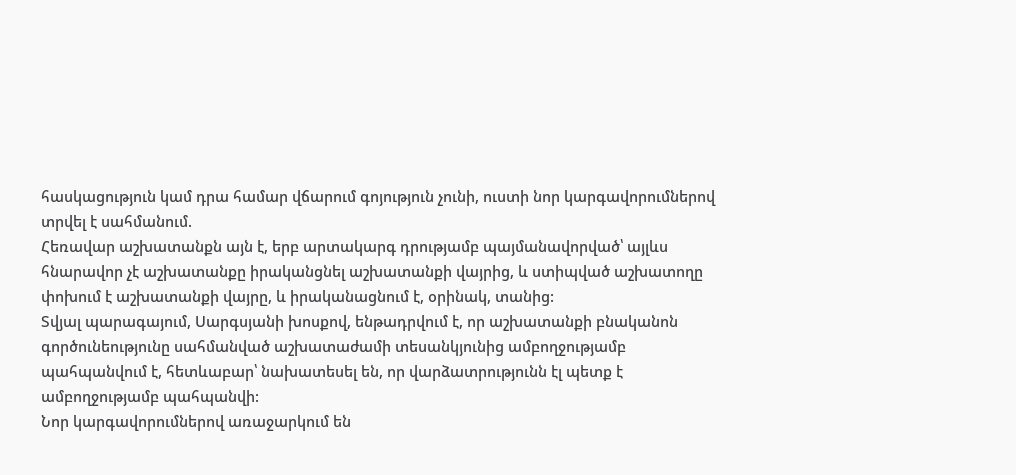հասկացություն կամ դրա համար վճարում գոյություն չունի, ուստի նոր կարգավորումներով տրվել է սահմանում.
Հեռավար աշխատանքն այն է, երբ արտակարգ դրությամբ պայմանավորված՝ այլևս հնարավոր չէ աշխատանքը իրականցնել աշխատանքի վայրից, և ստիպված աշխատողը փոխում է աշխատանքի վայրը, և իրականացնում է, օրինակ, տանից:
Տվյալ պարագայում, Սարգսյանի խոսքով, ենթադրվում է, որ աշխատանքի բնականոն գործունեությունը սահմանված աշխատաժամի տեսանկյունից ամբողջությամբ պահպանվում է, հետևաբար՝ նախատեսել են, որ վարձատրությունն էլ պետք է ամբողջությամբ պահպանվի:
Նոր կարգավորումներով առաջարկում են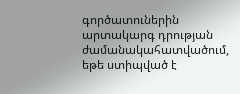գործատուներին արտակարգ դրության ժամանակահատվածում, եթե ստիպված է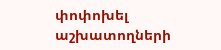փոփոխել աշխատողների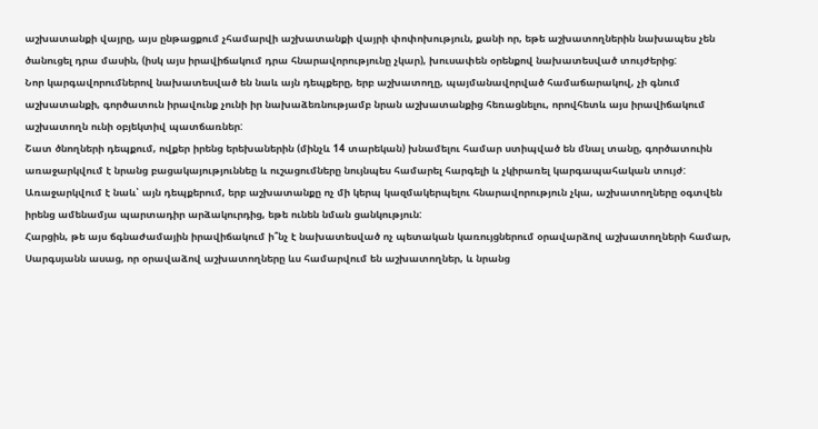աշխատանքի վայրը, այս ընթացքում չհամարվի աշխատանքի վայրի փոփոխություն, քանի որ, եթե աշխատողներին նախապես չեն ծանուցել դրա մասին, (իսկ այս իրավիճակում դրա հնարավորությունը չկար), խուսափեն օրենքով նախատեսված տույժերից:
Նոր կարգավորումներով նախատեսված են նաև այն դեպքերը, երբ աշխատողը, պայմանավորված համաճարակով, չի գնում աշխատանքի, գործատուն իրավունք չունի իր նախաձեռնությամբ նրան աշխատանքից հեռացնելու, որովհետև այս իրավիճակում աշխատողն ունի օբյեկտիվ պատճառներ:
Շատ ծնողների դեպքում, ովքեր իրենց երեխաներին (մինչև 14 տարեկան) խնամելու համար ստիպված են մնալ տանը, գործատուին առաջարկվում է նրանց բացակայություննեը և ուշացումները նույնպես համարել հարգելի և չկիրառել կարգապահական տույժ:
Առաջարկվում է նաև՝ այն դեպքերում, երբ աշխատանքը ոչ մի կերպ կազմակերպելու հնարավորություն չկա, աշխատողները օգտվեն իրենց ամենամյա պարտադիր արձակուրդից, եթե ունեն նման ցանկություն:
Հարցին, թե այս ճգնաժամային իրավիճակում ի՞նչ է նախատեսված ոչ պետական կառույցներում օրավարձով աշխատողների համար, Սարգսյանն ասաց, որ օրավաձով աշխատողները ևս համարվում են աշխատողներ, և նրանց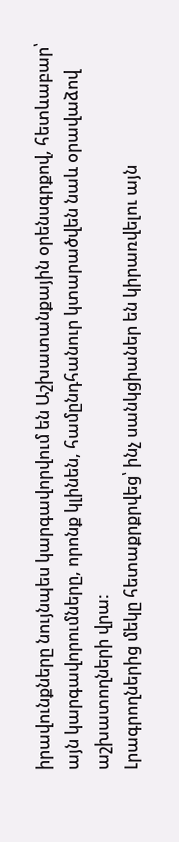իրավունքները նույնպես կարգավորվում են Աշխատանքային օրենսգրքով, հետևաբար՝ այն կարգավորումները, որոնք կլինեն, համընդհանուր կտարածվեն նաև օրավաձով աշխատողների վրա:
Լրագրողներից մեկը հետաքրքրվեց՝ ինչ սանկցիաներ են կիրառվելու այն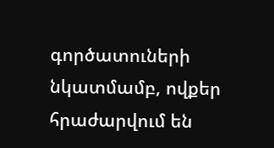գործատուների նկատմամբ, ովքեր հրաժարվում են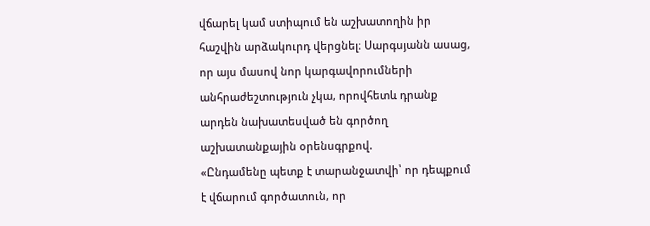վճարել կամ ստիպում են աշխատողին իր հաշվին արձակուրդ վերցնել։ Սարգսյանն ասաց, որ այս մասով նոր կարգավորումների անհրաժեշտություն չկա, որովհետև դրանք արդեն նախատեսված են գործող աշխատանքային օրենսգրքով.
«Ընդամենը պետք է տարանջատվի՝ որ դեպքում է վճարում գործատուն, որ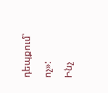դեպքում՝ ոչ»:
Ինչ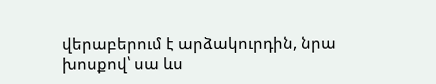վերաբերում է արձակուրդին, նրա խոսքով՝ սա ևս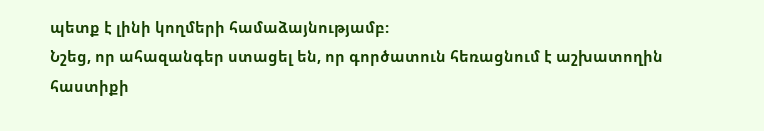պետք է լինի կողմերի համաձայնությամբ:
Նշեց, որ ահազանգեր ստացել են, որ գործատուն հեռացնում է աշխատողին հաստիքի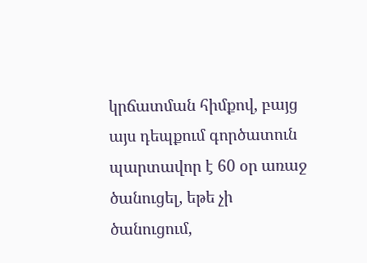կրճատման հիմքով, բայց այս դեպքում գործատուն պարտավոր է 60 օր առաջ ծանուցել, եթե չի ծանուցում,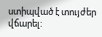ստիպված է տույժեր վճարել: